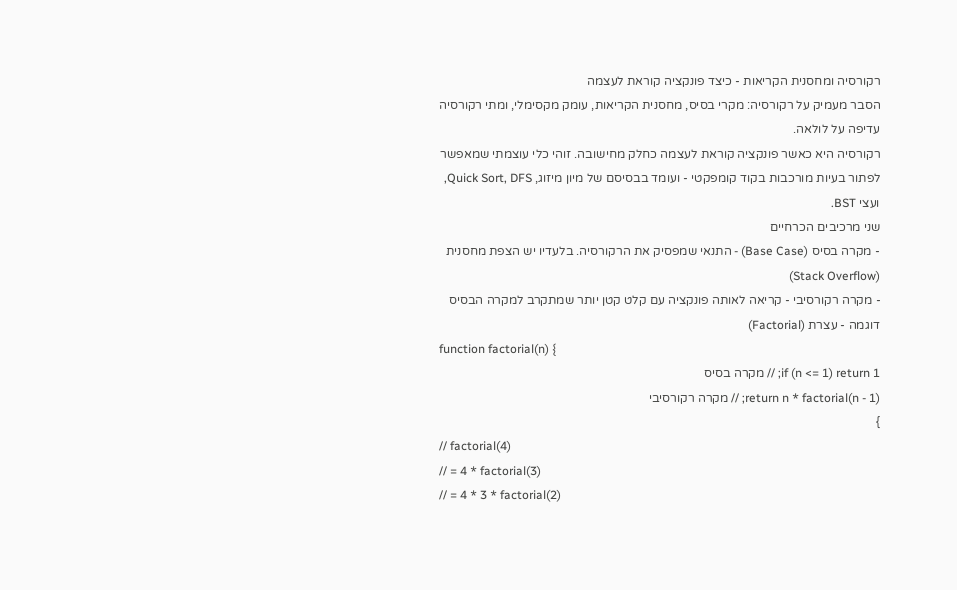רקורסיה ומחסנית הקריאות - כיצד פונקציה קוראת לעצמה
הסבר מעמיק על רקורסיה: מקרי בסיס, מחסנית הקריאות, עומק מקסימלי, ומתי רקורסיה עדיפה על לולאה.
רקורסיה היא כאשר פונקציה קוראת לעצמה כחלק מחישובה. זוהי כלי עוצמתי שמאפשר לפתור בעיות מורכבות בקוד קומפקטי - ועומד בבסיסם של מיון מיזוג, Quick Sort, DFS, ועצי BST.
שני מרכיבים הכרחיים
- מקרה בסיס (Base Case) - התנאי שמפסיק את הרקורסיה. בלעדיו יש הצפת מחסנית (Stack Overflow)
- מקרה רקורסיבי - קריאה לאותה פונקציה עם קלט קטן יותר שמתקרב למקרה הבסיס
דוגמה - עצרת (Factorial)
function factorial(n) {
if (n <= 1) return 1; // מקרה בסיס
return n * factorial(n - 1); // מקרה רקורסיבי
}
// factorial(4)
// = 4 * factorial(3)
// = 4 * 3 * factorial(2)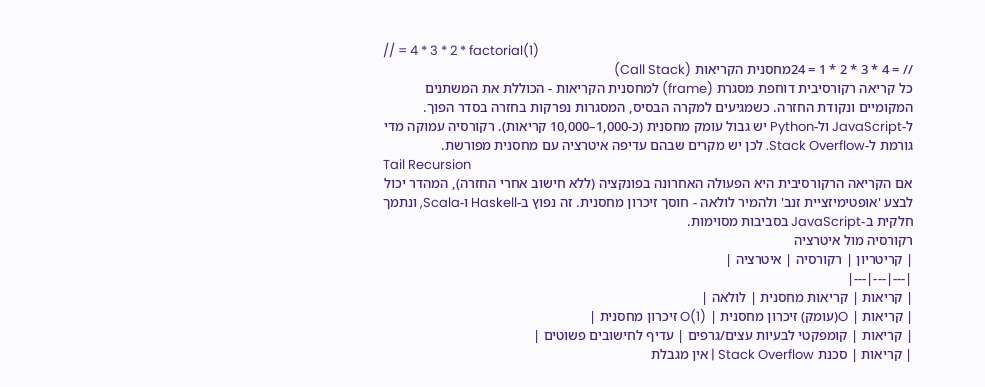// = 4 * 3 * 2 * factorial(1)
// = 4 * 3 * 2 * 1 = 24מחסנית הקריאות (Call Stack)
כל קריאה רקורסיבית דוחפת מסגרת (frame) למחסנית הקריאות - הכוללת את המשתנים המקומיים ונקודת החזרה. כשמגיעים למקרה הבסיס, המסגרות נפרקות בחזרה בסדר הפוך.
ל-JavaScript ול-Python יש גבול עומק מחסנית (כ-1,000–10,000 קריאות). רקורסיה עמוקה מדי גורמת ל-Stack Overflow. לכן יש מקרים שבהם עדיפה איטרציה עם מחסנית מפורשת.
Tail Recursion
אם הקריאה הרקורסיבית היא הפעולה האחרונה בפונקציה (ללא חישוב אחרי החזרה), המהדר יכול לבצע 'אופטימיזציית זנב' ולהמיר לולאה - חוסך זיכרון מחסנית. זה נפוץ ב-Haskell ו-Scala, ונתמך חלקית ב-JavaScript בסביבות מסוימות.
רקורסיה מול איטרציה
| קריטריון | רקורסיה | איטרציה |
|---|---|---|
| קריאות | קריאות מחסנית | לולאה |
| קריאות | O(עומק) זיכרון מחסנית | O(1) זיכרון מחסנית |
| קריאות | קומפקטי לבעיות עצים/גרפים | עדיף לחישובים פשוטים |
| קריאות | סכנת Stack Overflow | אין מגבלת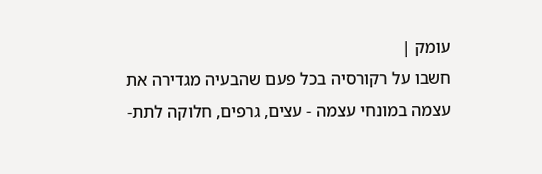עומק |
חשבו על רקורסיה בכל פעם שהבעיה מגדירה את עצמה במונחי עצמה - עצים, גרפים, חלוקה לתת-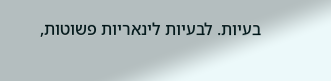בעיות. לבעיות לינאריות פשוטות,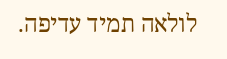לולאה תמיד עדיפה.